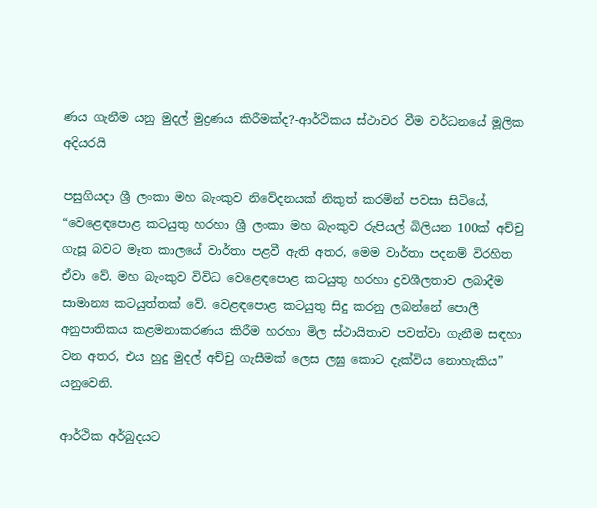ණය ගැනීම යනු මුදල් මුද්‍රණය කිරීමක්ද?-ආර්ථිකය ස්ථාවර වීම වර්ධනයේ මූලික අදියරයි

පසුගියදා ශ්‍රී ලංකා මහ බැංකුව නිවේදනයක් නිකුත් කරමින් පවසා සිටියේ, “වෙළෙඳපොළ කටයුතු හරහා ශ්‍රී ලංකා මහ බැංකුව රුපියල් බිලියන 100ක් අච්චු ගැසූ බවට මෑත කාලයේ වාර්තා පළවී ඇති අතර, මෙම වාර්තා පදනම් විරහිත ඒවා වේ. මහ බැංකුව විවිධ වෙළෙඳපොළ කටයුතු හරහා ද්‍රවශීලතාව ලබාදීම සාමාන්‍ය කටයුත්තක් වේ. වෙළඳපොළ කටයුතු සිදු කරනු ලබන්නේ පොලී අනුපාතිකය කළමනාකරණය කිරීම හරහා මිල ස්ථායිතාව පවත්වා ගැනීම සඳහා වන අතර, එය හුදු මුදල් අච්චු ගැසීමක් ලෙස ලඝු කොට දැක්විය නොහැකිය” යනුවෙනි.

ආර්ථික අර්බුදයට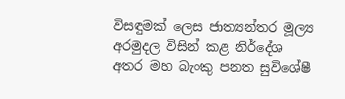විසඳුමක් ලෙස ජාත්‍යන්තර මූල්‍ය අරමුදල විසින් කළ නිර්දේශ අතර මහ බැංකු පනත සුවිශේෂී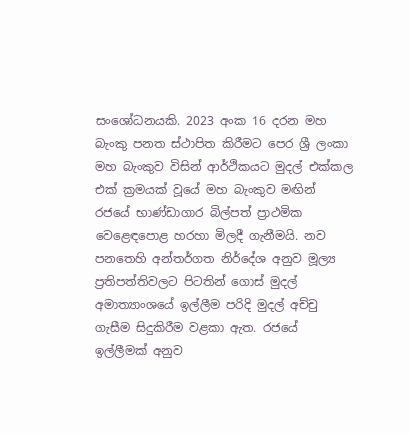සංශෝධනයකි. 2023 අංක 16 දරන මහ බැංකු පනත ස්ථාපිත කිරීමට පෙර ශ්‍රී ලංකා මහ බැංකුව විසින් ආර්ථිකයට මුදල් එක්කල එක් ක්‍රමයක් වූයේ මහ බැංකුව මඟින් රජයේ භාණ්ඩාගාර බිල්පත් ප්‍රාථමික වෙළෙඳපොළ හරහා මිලදී ගැනීමයි. නව පනතෙහි අන්තර්ගත නිර්දේශ අනුව මූල්‍ය ප්‍රතිපත්තිවලට පිටතින් ගොස් මුදල් අමාත්‍යාංශයේ ඉල්ලීම පරිදි මුදල් අච්චු ගැසීම සිදුකිරීම වළකා ඇත. රජයේ ඉල්ලීමක් අනුව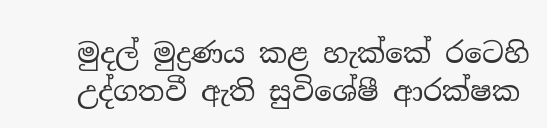මුදල් මුද්‍රණය කළ හැක්කේ රටෙහි උද්ගතවී ඇති සුවිශේෂී ආරක්ෂක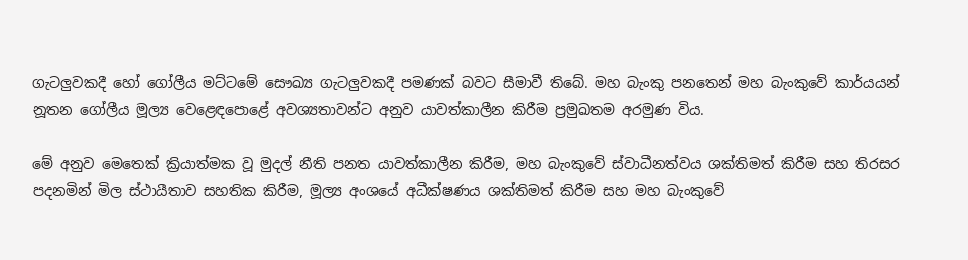ගැටලුවකදී හෝ ගෝලීය මට්ටමේ සෞඛ්‍ය ගැටලුවකදී පමණක් බවට සීමාවී තිබේ. මහ බැංකු පනතෙන් මහ බැංකුවේ කාර්යයන් නූතන ගෝලීය මූල්‍ය වෙළෙඳපොළේ අවශ්‍යතාවන්ට අනුව යාවත්කාලීන කිරීම ප්‍රමුඛතම අරමුණ විය.

මේ අනුව මෙතෙක් ක්‍රියාත්මක වූ මුදල් නීති පනත යාවත්කාලීන කිරීම, මහ බැංකුවේ ස්වාධීනත්වය ශක්තිමත් කිරීම සහ තිරසර පදනමින් මිල ස්ථායීතාව සහතික කිරීම, මූල්‍ය අංශයේ අධීක්ෂණය ශක්තිමත් කිරීම සහ මහ බැංකුවේ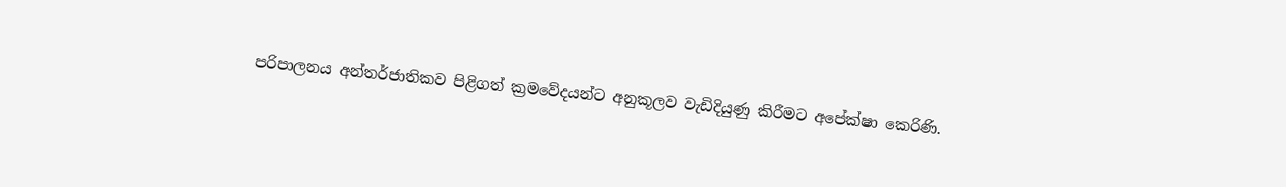පරිපාලනය අන්තර්ජාතිකව පිළිගත් ක්‍රමවේදයන්ට අනුකූලව වැඩිදියුණු කිරීමට අපේක්ෂා කෙරිණි.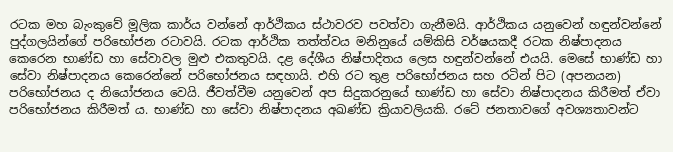රටක මහ බැංකුවේ මූලික කාර්ය වන්නේ ආර්ථිකය ස්ථාවරව පවත්වා ගැනීමයි. ආර්ථිකය යනුවෙන් හඳුන්වන්නේ පුද්ගලයින්ගේ පරිභෝජන රටාවයි. රටක ආර්ථික තත්ත්වය මනිනුයේ යම්කිසි වර්ෂයකදී රටක නිෂ්පාදනය කෙරෙන භාණ්ඩ හා සේවාවල මුළු එකතුවයි. දළ දේශීය නිෂ්පාදිතය ලෙස හඳුන්වන්නේ එයයි. මෙසේ භාණ්ඩ හා සේවා නිෂ්පාදනය කෙරෙන්නේ පරිභෝජනය සඳහායි. එහි රට තුළ පරිභෝජනය සහ රටින් පිට (අපනයන) පරිභෝජනය ද නියෝජනය වෙයි. ජීවත්වීම යනුවෙන් අප සිදුකරනුයේ භාණ්ඩ හා සේවා නිෂ්පාදනය කිරීමත් ඒවා පරිභෝජනය කිරීමත් ය. භාණ්ඩ හා සේවා නිෂ්පාදනය අඛණ්ඩ ක්‍රියාවලියකි. රටේ ජනතාවගේ අවශ්‍යතාවන්ට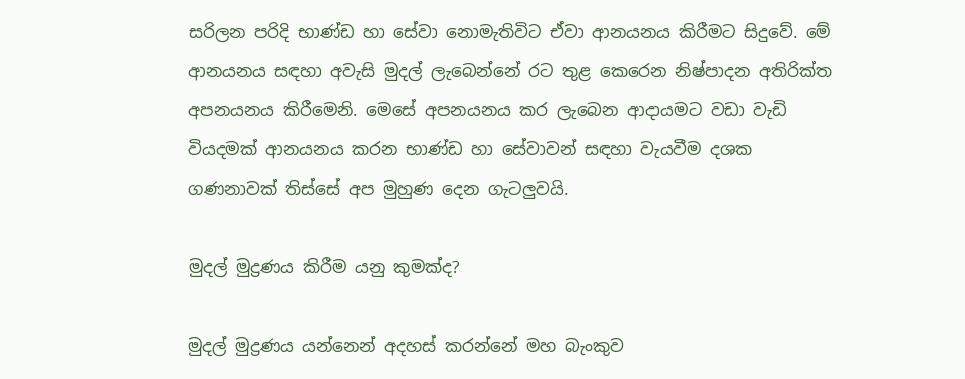සරිලන පරිදි භාණ්ඩ හා සේවා නොමැතිවිට ඒවා ආනයනය කිරීමට සිදුවේ. මේ ආනයනය සඳහා අවැසි මුදල් ලැබෙන්නේ රට තුළ කෙරෙන නිෂ්පාදන අතිරික්ත අපනයනය කිරීමෙනි. මෙසේ අපනයනය කර ලැබෙන ආදායමට වඩා වැඩි වියදමක් ආනයනය කරන භාණ්ඩ හා සේවාවන් සඳහා වැයවීම දශක ගණනාවක් තිස්සේ අප මුහුණ දෙන ගැටලුවයි.

මුදල් මුද්‍රණය කිරීම යනු කුමක්ද?

මුදල් මුද්‍රණය යන්නෙන් අදහස් කරන්නේ මහ බැංකුව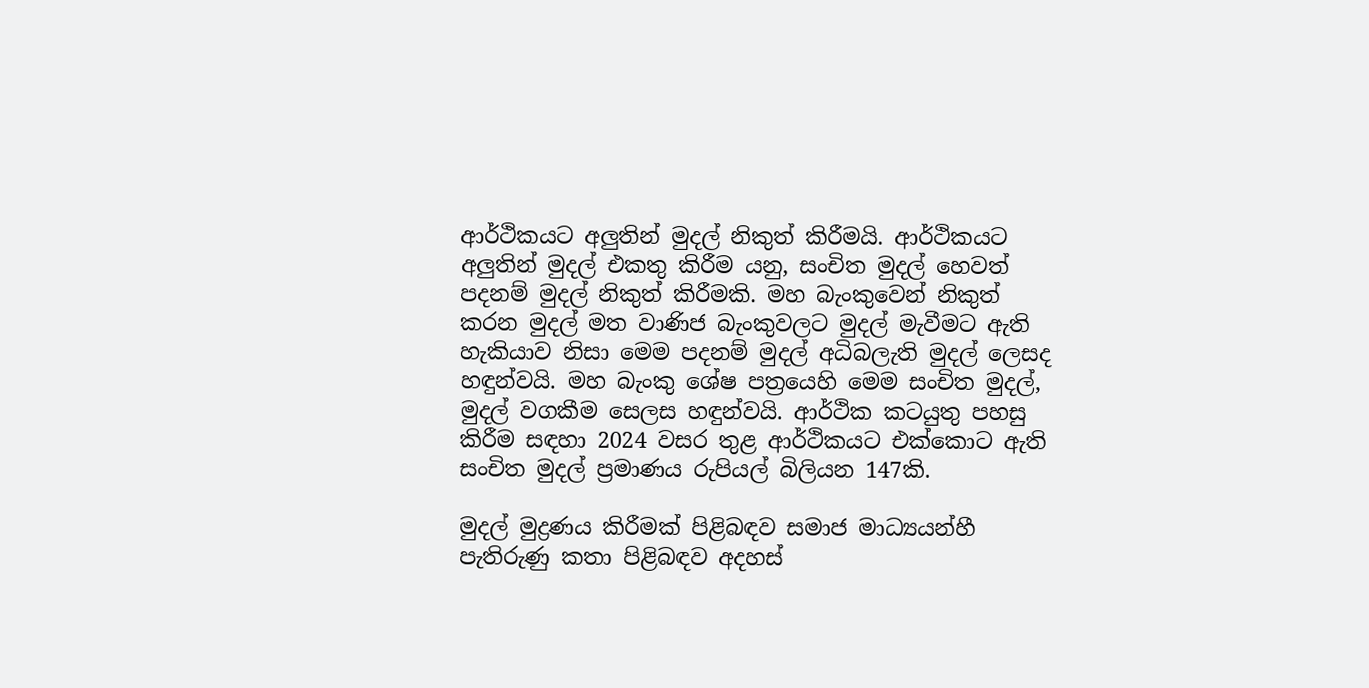ආර්ථිකයට අලුතින් මුදල් නිකුත් කිරීමයි. ආර්ථිකයට අලුතින් මුදල් එකතු කිරීම යනු, සංචිත මුදල් හෙවත් පදනම් මුදල් නිකුත් කිරීමකි. මහ බැංකුවෙන් නිකුත් කරන මුදල් මත වාණිජ බැංකුවලට මුදල් මැවීමට ඇති හැකියාව නිසා මෙම පදනම් මුදල් අධිබලැති මුදල් ලෙසද හඳුන්වයි. මහ බැංකු ශේෂ පත්‍රයෙහි මෙම සංචිත මුදල්, මුදල් වගකීම සෙලස හඳුන්වයි. ආර්ථික කටයුතු පහසු කිරීම සඳහා 2024 වසර තුළ ආර්ථිකයට එක්කොට ඇති සංචිත මුදල් ප්‍රමාණය රුපියල් බිලියන 147කි.

මුදල් මුද්‍රණය කිරීමක් පිළිබඳව සමාජ මාධ්‍යයන්හී පැතිරුණු කතා පිළිබඳව අදහස්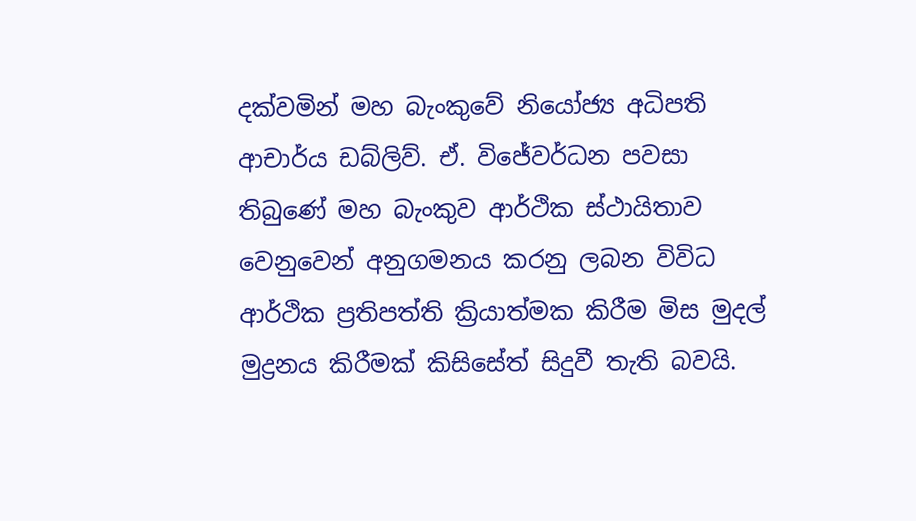දක්වමින් මහ බැංකුවේ නියෝජ්‍ය අධිපති ආචාර්ය ඩබ්ලිව්. ඒ. විජේවර්ධන පවසා තිබුණේ මහ බැංකුව ආර්ථික ස්ථායිතාව වෙනුවෙන් අනුගමනය කරනු ලබන විවිධ ආර්ථික ප්‍රතිපත්ති ක්‍රියාත්මක කිරීම මිස මුදල් මුද්‍රනය කිරීමක් කිසිසේත් සිදුවී තැති බවයි.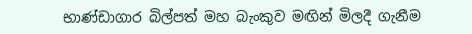භාණ්ඩාගාර බිල්පත් මහ බැංකුව මඟින් මිලදී ගැනීම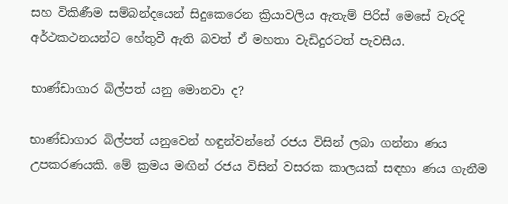සහ විකිණීම සම්බන්දයෙන් සිදුකෙරෙන ක්‍රියාවලිය ඇතැම් පිරිස් මෙසේ වැරදි අර්ථකථනයන්ට හේතුවී ඇති බවත් ඒ මහතා වැඩිදුරටත් පැවසීය.

භාණ්ඩාගාර බිල්පත් යනු මොනවා ද?

භාණ්ඩාගාර බිල්පත් යනුවෙන් හඳුන්වන්නේ රජය විසින් ලබා ගන්නා ණය උපකරණයකි. මේ ක්‍රමය මඟින් රජය විසින් වසරක කාලයක් සඳහා ණය ගැනීම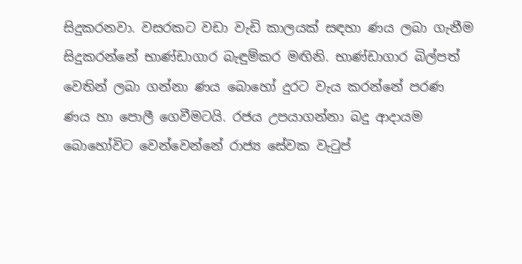සිදුකරනවා. වසරකට වඩා වැඩි කාලයක් සඳහා ණය ලබා ගැනීම සිදුකරන්නේ භාණ්ඩාගාර බැඳුම්කර මඟිනි. භාණ්ඩාගාර බිල්පත් වෙතින් ලබා ගන්නා ණය බොහෝ දුරට වැය කරන්නේ පරණ ණය හා පොලී ගෙවීමටයි. රජය උපයාගන්නා බදු ආදායම බොහෝවිට වෙන්වෙන්නේ රාජ්‍ය සේවක වැටුප්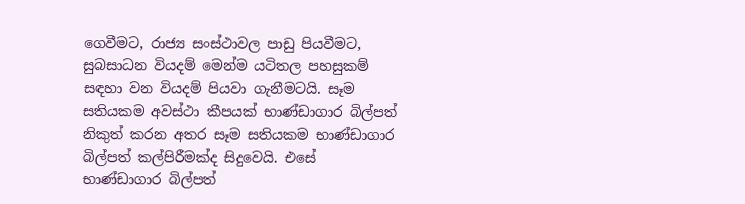ගෙවීමට, රාජ්‍ය සංස්ථාවල පාඩු පියවීමට, සුබසාධන වියදම් මෙන්ම යටිතල පහසුකම් සඳහා වන වියදම් පියවා ගැනීමටයි. සෑම සතියකම අවස්ථා කීපයක් භාණ්ඩාගාර බිල්පත් නිකුත් කරන අතර සෑම සතියකම භාණ්ඩාගාර බිල්පත් කල්පිරීමක්ද සිදුවෙයි. එසේ භාණ්ඩාගාර බිල්පත්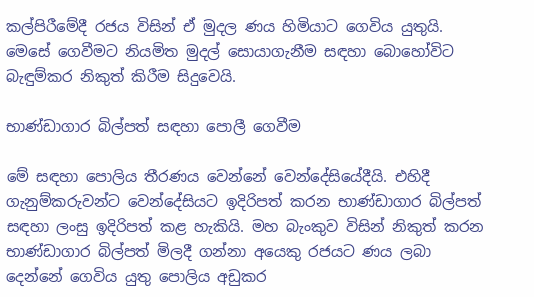කල්පිරීමේදී රජය විසින් ඒ මුදල ණය හිමියාට ගෙවිය යුතුයි. මෙසේ ගෙවීමට නියමිත මුදල් සොයාගැනීම සඳහා බොහෝවිට බැඳුම්කර නිකුත් කිරීම සිදුවෙයි.

භාණ්ඩාගාර බිල්පත් සඳහා පොලී ගෙවීම

මේ සඳහා පොලිය තීරණය වෙන්නේ වෙන්දේසියේදීයි. එහිදී ගැනුම්කරුවන්ට වෙන්දේසියට ඉදිරිපත් කරන භාණ්ඩාගාර බිල්පත් සඳහා ලංසු ඉදිරිපත් කළ හැකියි. මහ බැංකුව විසින් නිකුත් කරන භාණ්ඩාගාර බිල්පත් මිලදී ගන්නා අයෙකු රජයට ණය ලබා දෙන්නේ ගෙවිය යුතු පොලිය අඩුකර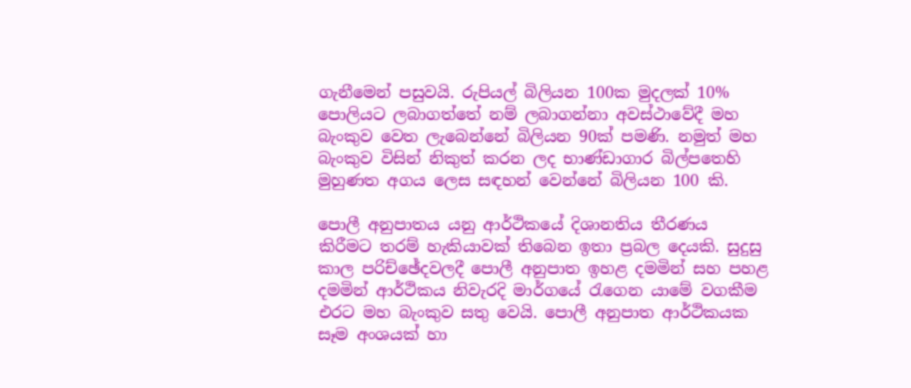ගැනීමෙන් පසුවයි. රුපියල් බිලියන 100ක මුදලක් 10% පොලියට ලබාගත්තේ නම් ලබාගන්නා අවස්ථාවේදී මහ බැංකුව වෙත ලැබෙන්නේ බිලියන 90ක් පමණි. නමුත් මහ බැංකුව විසින් නිකුත් කරන ලද භාණ්ඩාගාර බිල්පතෙහි මුහුණත අගය ලෙස සඳහන් වෙන්නේ බිලියන 100 කි.

පොලී අනුපාතය යනු ආර්ථිකයේ දිශානතිය තීරණය කිරීමට තරම් හැකියාවක් තිබෙන ඉතා ප්‍රබල දෙයකි. සුදුසු කාල පරිච්ඡේදවලදී පොලී අනුපාත ඉහළ දමමින් සහ පහළ දමමින් ආර්ථිකය නිවැරදි මාර්ගයේ රැගෙන යාමේ වගකීම එරට මහ බැංකුව සතු වෙයි. පොලී අනුපාත ආර්ථිකයක සෑම අංශයක් හා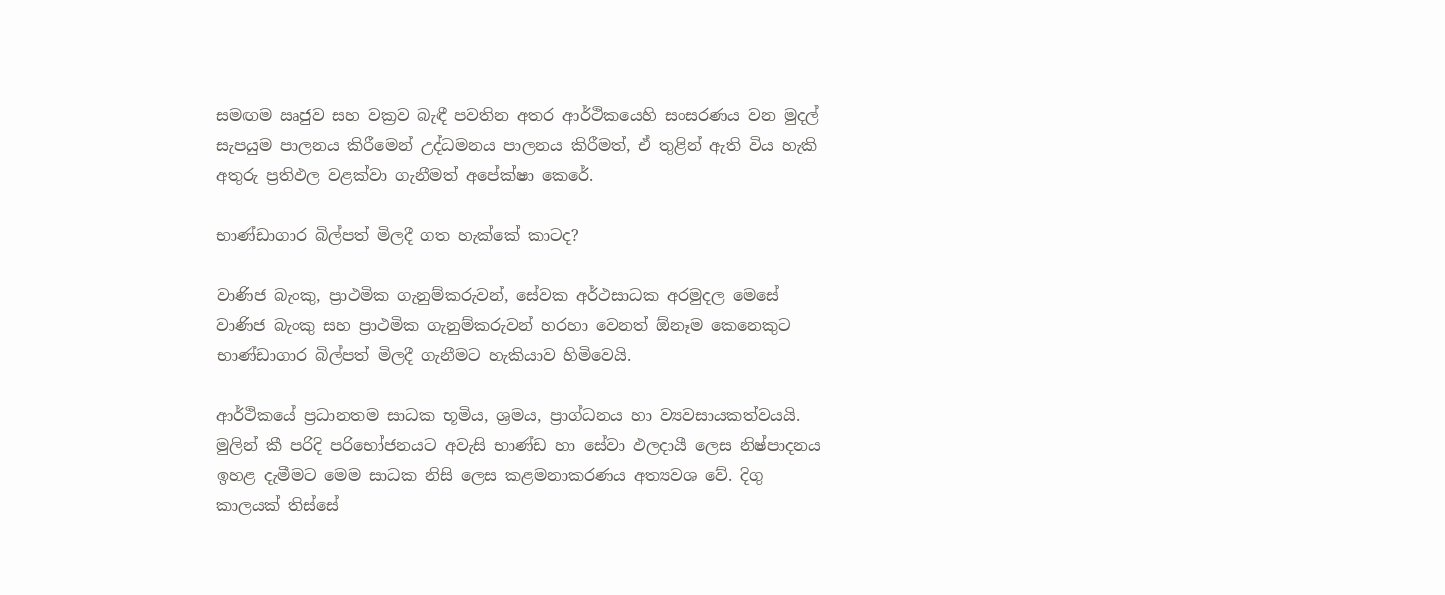සමඟම ඍජුව සහ වක්‍රව බැඳී පවතින අතර ආර්ථිකයෙහි සංසරණය වන මුදල් සැපයුම පාලනය කිරීමෙන් උද්ධමනය පාලනය කිරීමත්, ඒ තුළින් ඇති විය හැකි අතුරු ප්‍රතිඵල වළක්වා ගැනීමත් අපේක්ෂා කෙරේ.

භාණ්ඩාගාර බිල්පත් මිලදී ගත හැක්කේ කාටද?

වාණිජ බැංකු, ප්‍රාථමික ගැනුම්කරුවන්, සේවක අර්ථසාධක අරමුදල මෙසේ වාණිජ බැංකු සහ ප්‍රාථමික ගැනුම්කරුවන් හරහා වෙනත් ඕනෑම කෙනෙකුට භාණ්ඩාගාර බිල්පත් මිලදී ගැනීමට හැකියාව හිමිවෙයි.

ආර්ථිකයේ ප්‍රධානතම සාධක භූමිය, ශ්‍රමය, ප්‍රාග්ධනය හා ව්‍යවසායකත්වයයි. මුලින් කී පරිදි පරිභෝජනයට අවැසි භාණ්ඩ හා සේවා ඵලදායී ලෙස නිෂ්පාදනය ඉහළ දැමීමට මෙම සාධක නිසි ලෙස කළමනාකරණය අත්‍යවශ වේ. දිගු කාලයක් තිස්සේ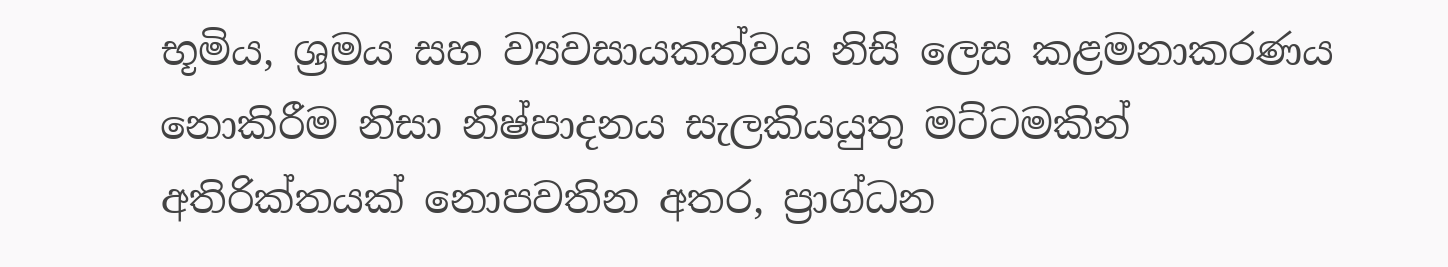භූමිය, ශ්‍රමය සහ ව්‍යවසායකත්වය නිසි ලෙස කළමනාකරණය නොකිරීම නිසා නිෂ්පාදනය සැලකියයුතු මට්ටමකින් අතිරික්තයක් නොපවතින අතර, ප්‍රාග්ධන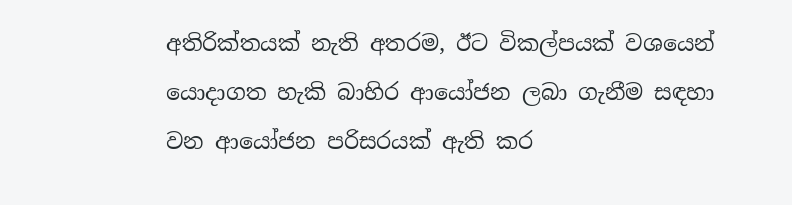අතිරික්තයක් නැති අතරම, ඊට විකල්පයක් වශයෙන් යොදාගත හැකි බාහිර ආයෝජන ලබා ගැනීම සඳහා වන ආයෝජන පරිසරයක් ඇති කර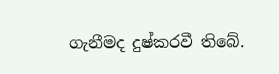ගැනීමද දුෂ්කරවී තිබේ.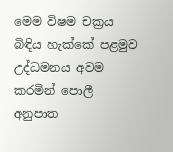මෙම විෂම චක්‍රය බිඳිය හැක්කේ පළමුව උද්ධමනය අවම කරමින් පොලී අනුපාත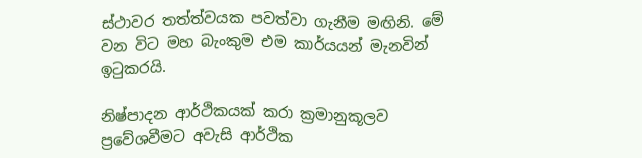ස්ථාවර තත්ත්වයක පවත්වා ගැනීම මඟිනි. මේ වන විට මහ බැංකුම එම කාර්යයන් මැනවින් ඉටුකරයි.

නිෂ්පාදන ආර්ථිකයක් කරා ක්‍රමානුකූලව ප්‍රවේශවීමට අවැසි ආර්ථික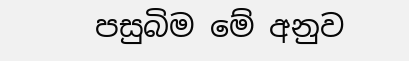පසුබිම මේ අනුව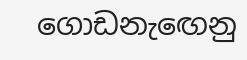ගොඩනැඟෙනු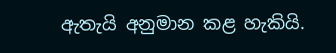ඇතැයි අනුමාන කළ හැකියි.